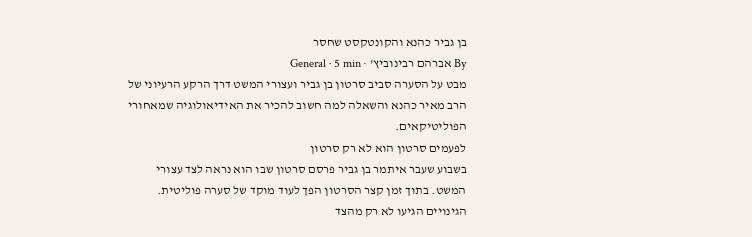בן גביר כהנא והקונטקסט שחסר
By אברהם רבינוביץ' · General · 5 min
מבט על הסערה סביב סרטון בן גביר ועצורי המשט דרך הרקע הרעיוני של הרב מאיר כהנא והשאלה למה חשוב להכיר את האידיאולוגיה שמאחורי הפוליטיקאים.
לפעמים סרטון הוא לא רק סרטון
בשבוע שעבר איתמר בן גביר פרסם סרטון שבו הוא נראה לצד עצורי המשט. בתוך זמן קצר הסרטון הפך לעוד מוקד של סערה פוליטית. הגינויים הגיעו לא רק מהצד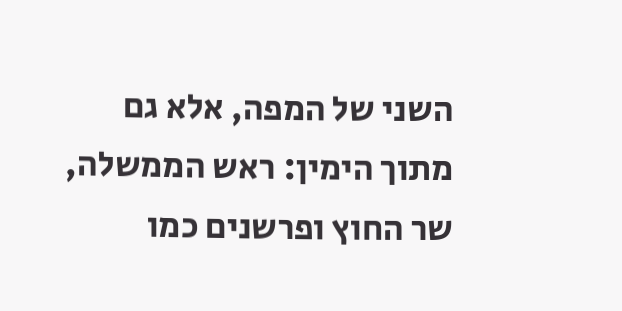השני של המפה, אלא גם מתוך הימין: ראש הממשלה, שר החוץ ופרשנים כמו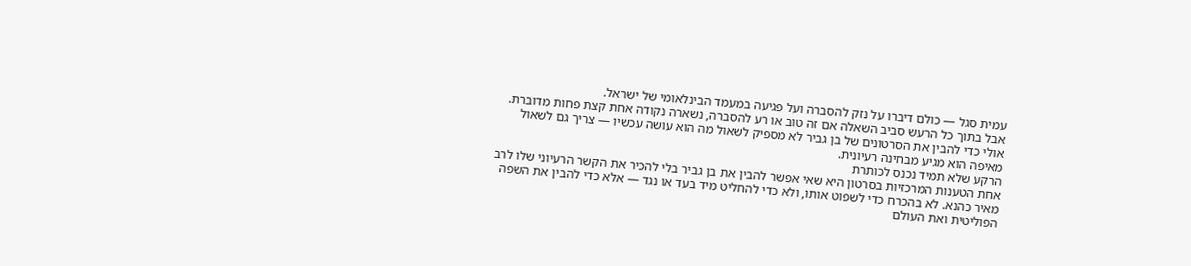עמית סגל — כולם דיברו על נזק להסברה ועל פגיעה במעמד הבינלאומי של ישראל.
אבל בתוך כל הרעש סביב השאלה אם זה טוב או רע להסברה, נשארה נקודה אחת קצת פחות מדוברת. אולי כדי להבין את הסרטונים של בן גביר לא מספיק לשאול מה הוא עושה עכשיו — צריך גם לשאול מאיפה הוא מגיע מבחינה רעיונית.
הרקע שלא תמיד נכנס לכותרת
אחת הטענות המרכזיות בסרטון היא שאי אפשר להבין את בן גביר בלי להכיר את הקשר הרעיוני שלו לרב מאיר כהנא. לא בהכרח כדי לשפוט אותו, ולא כדי להחליט מיד בעד או נגד — אלא כדי להבין את השפה הפוליטית ואת העולם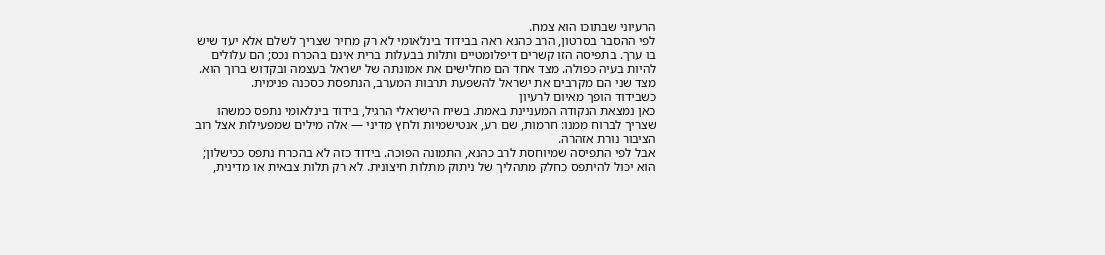הרעיוני שבתוכו הוא צמח.
לפי ההסבר בסרטון, הרב כהנא ראה בבידוד בינלאומי לא רק מחיר שצריך לשלם אלא יעד שיש בו ערך. בתפיסה הזו קשרים דיפלומטיים ותלות בבעלות ברית אינם בהכרח נכס; הם עלולים להיות בעיה כפולה. מצד אחד הם מחלישים את אמונתה של ישראל בעצמה ובקדוש ברוך הוא. מצד שני הם מקרבים את ישראל להשפעת תרבות המערב, הנתפסת כסכנה פנימית.
כשבידוד הופך מאיום לרעיון
כאן נמצאת הנקודה המעניינת באמת. בשיח הישראלי הרגיל, בידוד בינלאומי נתפס כמשהו שצריך לברוח ממנו: חרמות, שם רע, אנטישמיות ולחץ מדיני — אלה מילים שמפעילות אצל רוב הציבור נורת אזהרה.
אבל לפי התפיסה שמיוחסת לרב כהנא, התמונה הפוכה. בידוד כזה לא בהכרח נתפס ככישלון; הוא יכול להיתפס כחלק מתהליך של ניתוק מתלות חיצונית. לא רק תלות צבאית או מדינית,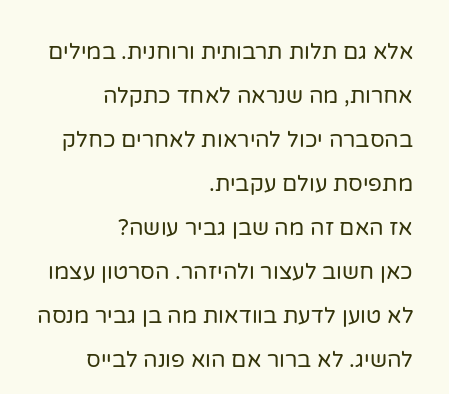אלא גם תלות תרבותית ורוחנית. במילים אחרות, מה שנראה לאחד כתקלה בהסברה יכול להיראות לאחרים כחלק מתפיסת עולם עקבית.
אז האם זה מה שבן גביר עושה?
כאן חשוב לעצור ולהיזהר. הסרטון עצמו לא טוען לדעת בוודאות מה בן גביר מנסה להשיג. לא ברור אם הוא פונה לבייס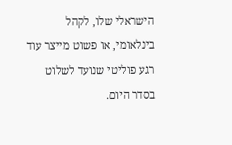הישראלי שלו, לקהל בינלאומי, או פשוט מייצר עוד רגע פוליטי שנועד לשלוט בסדר היום.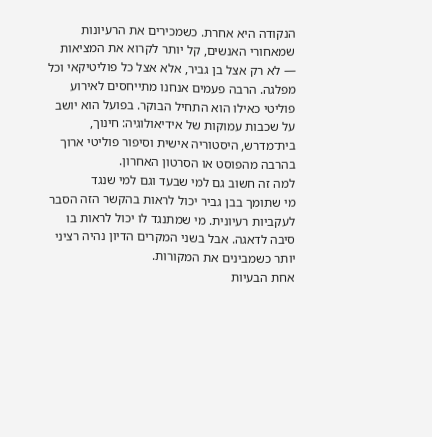הנקודה היא אחרת. כשמכירים את הרעיונות שמאחורי האנשים, קל יותר לקרוא את המציאות — לא רק אצל בן גביר, אלא אצל כל פוליטיקאי וכל מפלגה. הרבה פעמים אנחנו מתייחסים לאירוע פוליטי כאילו הוא התחיל הבוקר. בפועל הוא יושב על שכבות עמוקות של אידיאולוגיה: חינוך, בית־מדרש, היסטוריה אישית וסיפור פוליטי ארוך בהרבה מהפוסט או הסרטון האחרון.
למה זה חשוב גם למי שבעד וגם למי שנגד
מי שתומך בבן גביר יכול לראות בהקשר הזה הסבר לעקביות רעיונית. מי שמתנגד לו יכול לראות בו סיבה לדאגה. אבל בשני המקרים הדיון נהיה רציני יותר כשמבינים את המקורות.
אחת הבעיות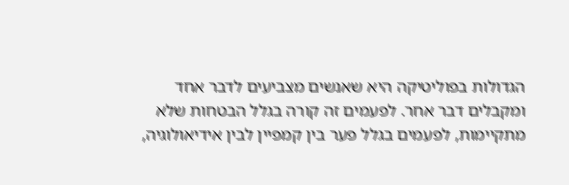הגדולות בפוליטיקה היא שאנשים מצביעים לדבר אחד ומקבלים דבר אחר. לפעמים זה קורה בגלל הבטחות שלא מתקיימות, לפעמים בגלל פער בין קמפיין לבין אידיאולוגיה,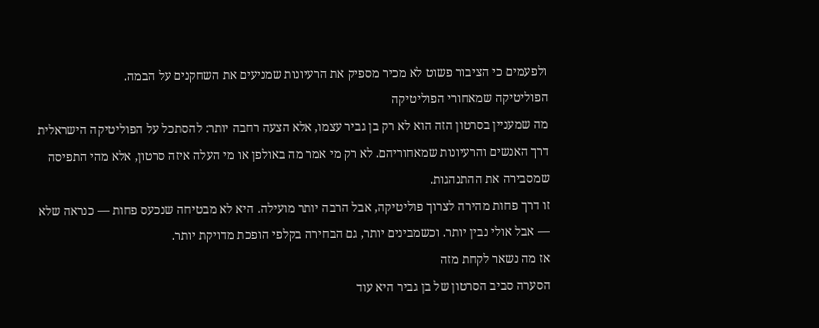ולפעמים כי הציבור פשוט לא מכיר מספיק את הרעיונות שמניעים את השחקנים על הבמה.
הפוליטיקה שמאחורי הפוליטיקה
מה שמעניין בסרטון הזה הוא לא רק בן גביר עצמו, אלא הצעה רחבה יותר: להסתכל על הפוליטיקה הישראלית דרך האנשים והרעיונות שמאחוריהם. לא רק מי אמר מה באולפן או מי העלה איזה סרטון, אלא מהי התפיסה שמסבירה את ההתנהגות.
זו דרך פחות מהירה לצרוך פוליטיקה, אבל הרבה יותר מועילה. היא לא מבטיחה שנכעס פחות — כנראה שלא — אבל אולי נבין יותר. וכשמבינים יותר, גם הבחירה בקלפי הופכת מדויקת יותר.
אז מה נשאר לקחת מזה
הסערה סביב הסרטון של בן גביר היא עוד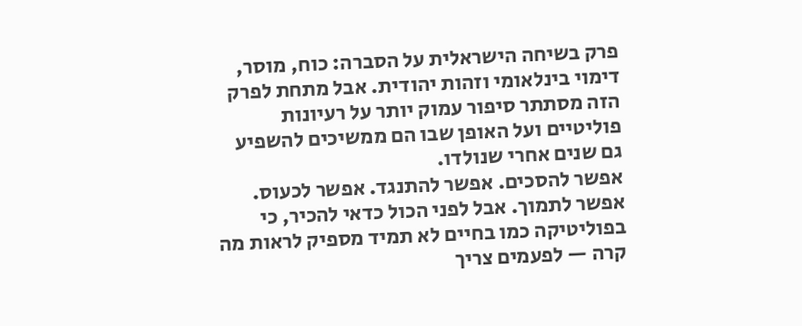פרק בשיחה הישראלית על הסברה: כוח, מוסר, דימוי בינלאומי וזהות יהודית. אבל מתחת לפרק הזה מסתתר סיפור עמוק יותר על רעיונות פוליטיים ועל האופן שבו הם ממשיכים להשפיע גם שנים אחרי שנולדו.
אפשר להסכים. אפשר להתנגד. אפשר לכעוס. אפשר לתמוך. אבל לפני הכול כדאי להכיר, כי בפוליטיקה כמו בחיים לא תמיד מספיק לראות מה קרה — לפעמים צריך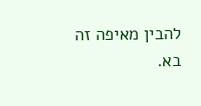להבין מאיפה זה בא.